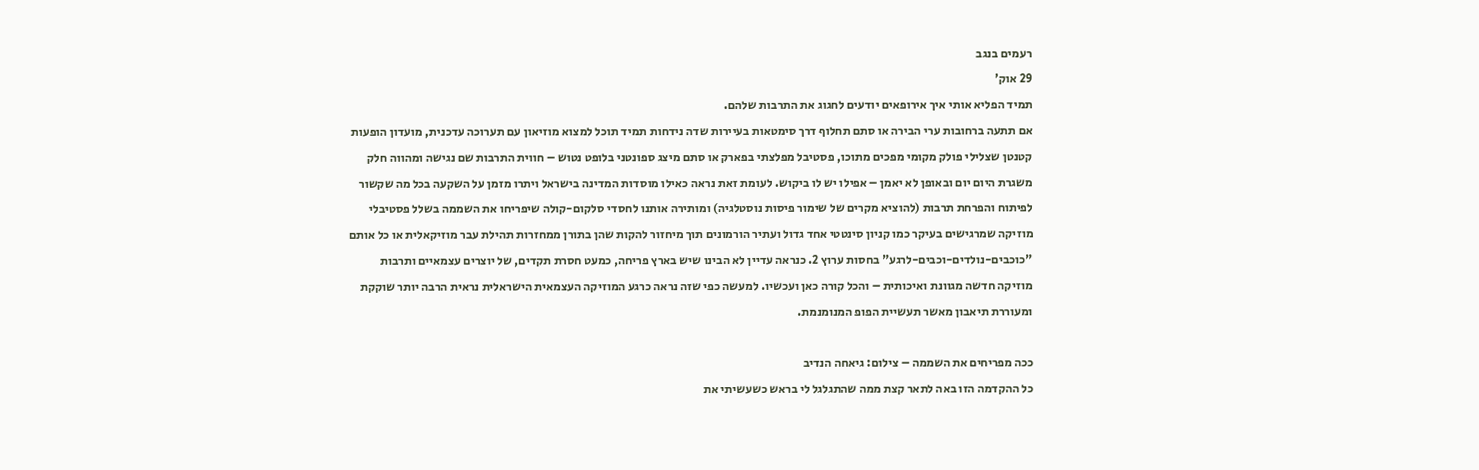רעמים בנגב
29 אוק'
תמיד הפליא אותי איך אירופאים יודעים לחגוג את התרבות שלהם.
אם תתעה ברחובות ערי הבירה או סתם תחלוף דרך סימטאות בעיירות שדה נידחות תמיד תוכל למצוא מוזיאון עם תערוכה עדכנית, מועדון הופעות קטנטן שצלילי פולק מקומי מפכים מתוכו, פסטיבל מפלצתי בפארק או סתם מיצג ספונטני בלופט נטוש – חווית התרבות שם נגישה ומהווה חלק משגרת היום יום ובאופן לא יאמן – אפילו יש לו ביקוש. לעומת זאת נראה כאילו מוסדות המדינה בישראל ויתרו מזמן על השקעה בכל מה שקשור לפיתוח והפרחת תרבות (להוציא מקרים של שימור פיסות נוסטלגיה) ומותירה אותנו לחסדי סלקום-קולה שיפריחו את השממה בשלל פסטיבלי מוזיקה שמרגישים בעיקר כמו קניון סינטטי אחד גדול ועתיר הורמונים תוך מיחזור להקות שהן בתורן ממחזרות תהילת עבר מוזיקאלית או כל אותם "כוכבים-נולדים-וכבים-לרגע" בחסות ערוץ 2. כנראה עדיין לא הבינו שיש בארץ פריחה, כמעט חסרת תקדים, של יוצרים עצמאיים ותרבות מוזיקה חדשה מגוונת ואיכותית – והכל קורה כאן ועכשיו. למעשה כפי שזה נראה כרגע המוזיקה העצמאית הישראלית נראית הרבה יותר שוקקת ומעוררת תיאבון מאשר תעשיית הפופ המנומנמת.

ככה מפריחים את השממה – צילום: גיאחה הנדיב
כל ההקדמה הזו באה לתאר קצת ממה שהתגלגל לי בראש כשעשיתי את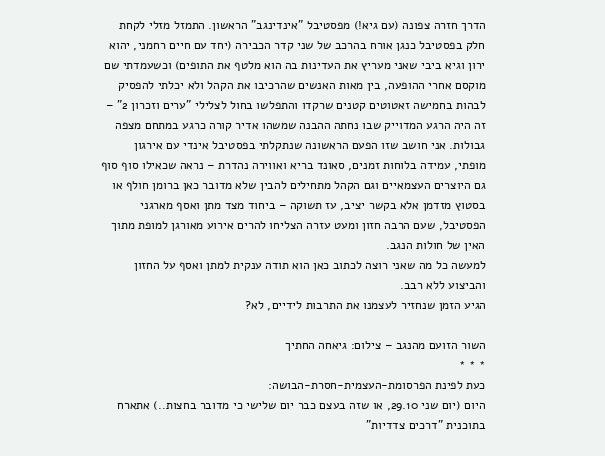הדרך חזרה צפונה (עם גיא!) מפסטיבל "אינדינגב" הראשון. התמזל מזלי לקחת חלק בפסטיבל כנגן אורח בהרכב של שני קדר הכבירה (יחד עם חיים רחמני, יהוא ירון וגיא ביבי שאני מעריץ את העדינות בה הוא מלטף את התופים) וכשעמדתי שם מוקסם אחרי ההופעה, בין מאות האנשים שהרכיבו את הקהל ולא יכלתי להפסיק לבהות בחמישה זאטוטים קטנים שרקדו והתפלשו בחול לצלילי "ערים וזכרון 2" – זה היה הרגע המדוייק שבו נחתה ההבנה שמשהו אדיר קורה כרגע במתחם מצפה גבולות. אני חושב שזו הפעם הראשונה שנתקלתי בפסטיבל אינדי עם אירגון מופתי, עמידה בלוחות זמנים, סאונד בריא ואווירה נהדרת – נראה שכאילו סוף סוף גם היוצרים העצמאיים וגם הקהל מתחילים להבין שלא מדובר כאן ברומן חולף או בסטוץ מזדמן אלא בקשר יציב, עז תשוקה – ביחוד מצד מתן ואסף מארגני הפסטיבל, שעם הרבה חזון ומעט עזרה הצליחו להרים אירוע מאורגן למופת מתוך האין של חולות הנגב.
למעשה כל מה שאני רוצה לכתוב כאן הוא תודה ענקית למתן ואסף על החזון והביצוע ללא רבב.
הגיע הזמן שנחזיר לעצמנו את התרבות לידיים, לא?

השור הזועם מהנגב – צילום: גיאחה החתיך
* * *
כעת לפינת הפרסומת-העצמית-חסרת-הבושה:
היום (יום שני 29.10, או שזה בעצם כבר יום שלישי כי מדובר בחצות..) אתארח בתוכנית "דרכים צדדיות"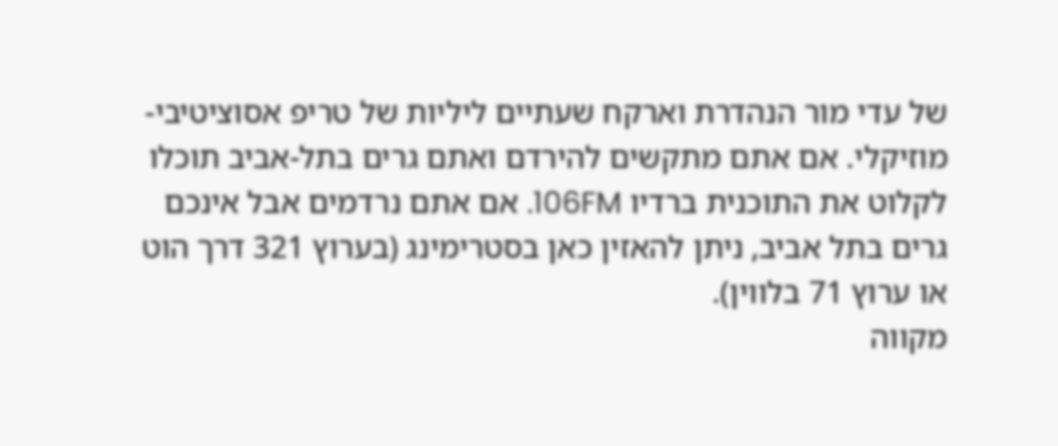של עדי מור הנהדרת וארקח שעתיים ליליות של טריפ אסוציטיבי-מוזיקלי. אם אתם מתקשים להירדם ואתם גרים בתל-אביב תוכלו לקלוט את התוכנית ברדיו 106FM. אם אתם נרדמים אבל אינכם גרים בתל אביב, ניתן להאזין כאן בסטרימינג (בערוץ 321 דרך הוט או ערוץ 71 בלווין).
מקווה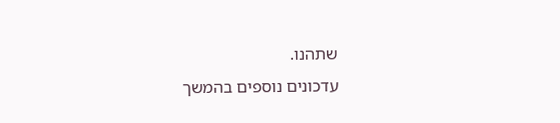שתהנו.
עדכונים נוספים בהמשך